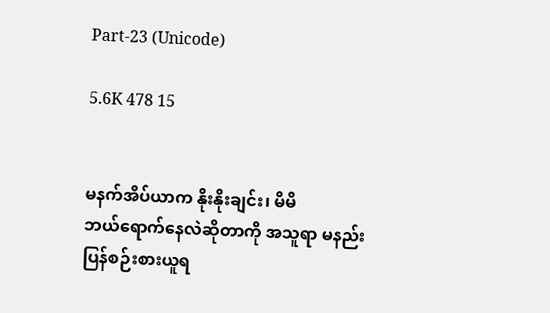Part-23 (Unicode)

5.6K 478 15


မနက်အိပ်ယာက နိုးနိုးချင်း၊ မိမိ
ဘယ်ရောက်နေလဲဆိုတာကို အသူရာ မနည်း
ပြန်စဉ်းစားယူရ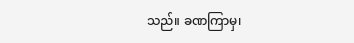သည်။ ခဏကြာမှ၊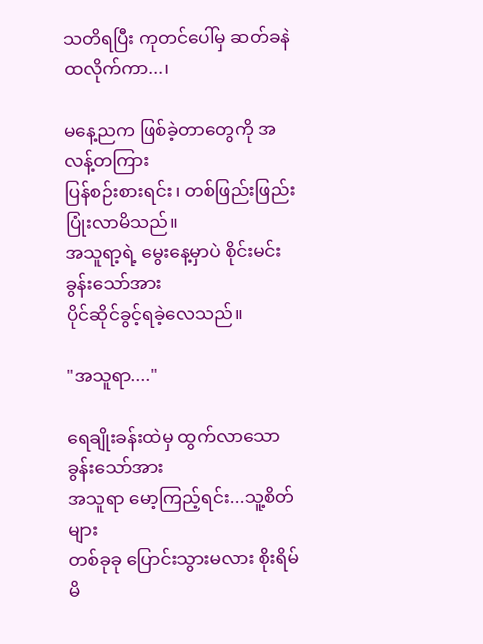သတိရပြီး ကုတင်ပေါ်မှ ဆတ်ခနဲထလိုက်ကာ...၊

မနေ့ညက ဖြစ်ခဲ့တာတွေကို အလန့်တကြား
ပြန်စဉ်းစားရင်း၊ တစ်ဖြည်းဖြည်း ပြုံးလာမိသည်။
အသူရာ့ရဲ့ မွေးနေ့မှာပဲ စိုင်းမင်းခွန်းသော်အား
ပိုင်ဆိုင်ခွင့်ရခဲ့လေသည်။

"အသူရာ...."

ရေချိုးခန်းထဲမှ ထွက်လာသော ခွန်းသော်အား
အသူရာ မော့ကြည့်ရင်း...သူ့စိတ်များ
တစ်ခုခု ပြောင်းသွားမလား စိုးရိမ်မိ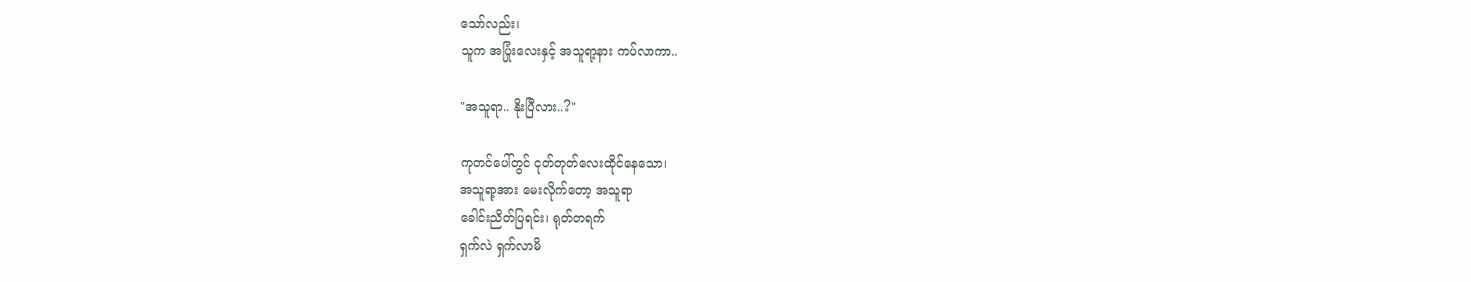သော်လည်း၊
သူက အပြုံးလေးနှင့် အသူရာ့နား ကပ်လာကာ..

"အသူရာ.. နိုးပြီလား..?"

ကုတင်ပေါ်တွင် ငုတ်တုတ်လေးထိုင်နေသော၊
အသူရာ့အား မေးလိုက်တော့ အသူရာ
ခေါင်းညိတ်ပြရင်း၊ ရုတ်တရက်
ရှက်လဲ ရှက်လာမိ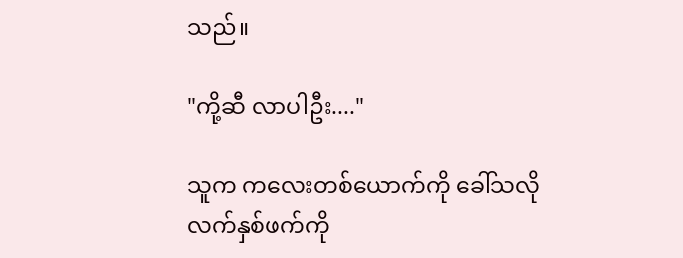သည်။

"ကို့ဆီ လာပါဦး...."

သူက ကလေးတစ်ယောက်ကို ခေါ်သလို
လက်နှစ်ဖက်ကို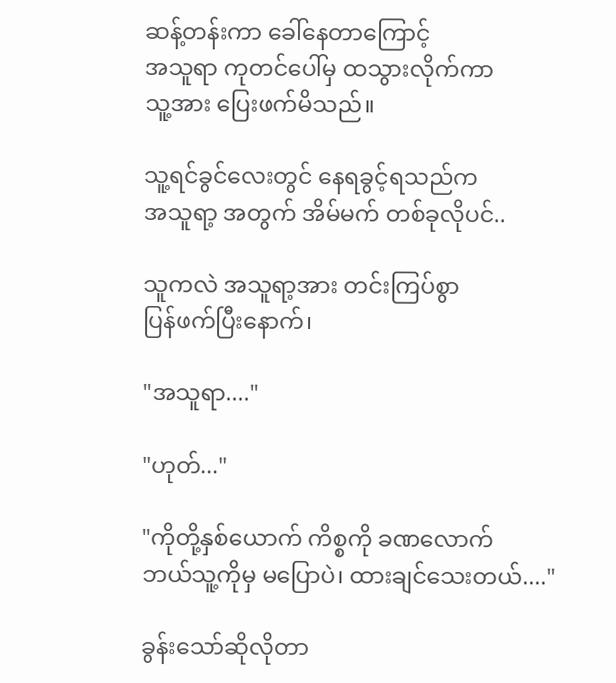ဆန့်တန်းကာ ခေါ်နေတာကြောင့်
အသူရာ ကုတင်ပေါ်မှ ထသွားလိုက်ကာ
သူ့အား ပြေးဖက်မိသည်။

သူ့ရင်ခွင်လေးတွင် နေရခွင့်ရသည်က
အသူရာ့ အတွက် အိမ်မက် တစ်ခုလိုပင်..

သူကလဲ အသူရာ့အား တင်းကြပ်စွာ
ပြန်ဖက်ပြီးနောက်၊

"အသူရာ...."

"ဟုတ်..."

"ကိုတို့နှစ်ယောက် ကိစ္စကို ခဏလောက်
ဘယ်သူ့ကိုမှ မပြောပဲ၊ ထားချင်သေးတယ်...."

ခွန်းသော်ဆိုလိုတာ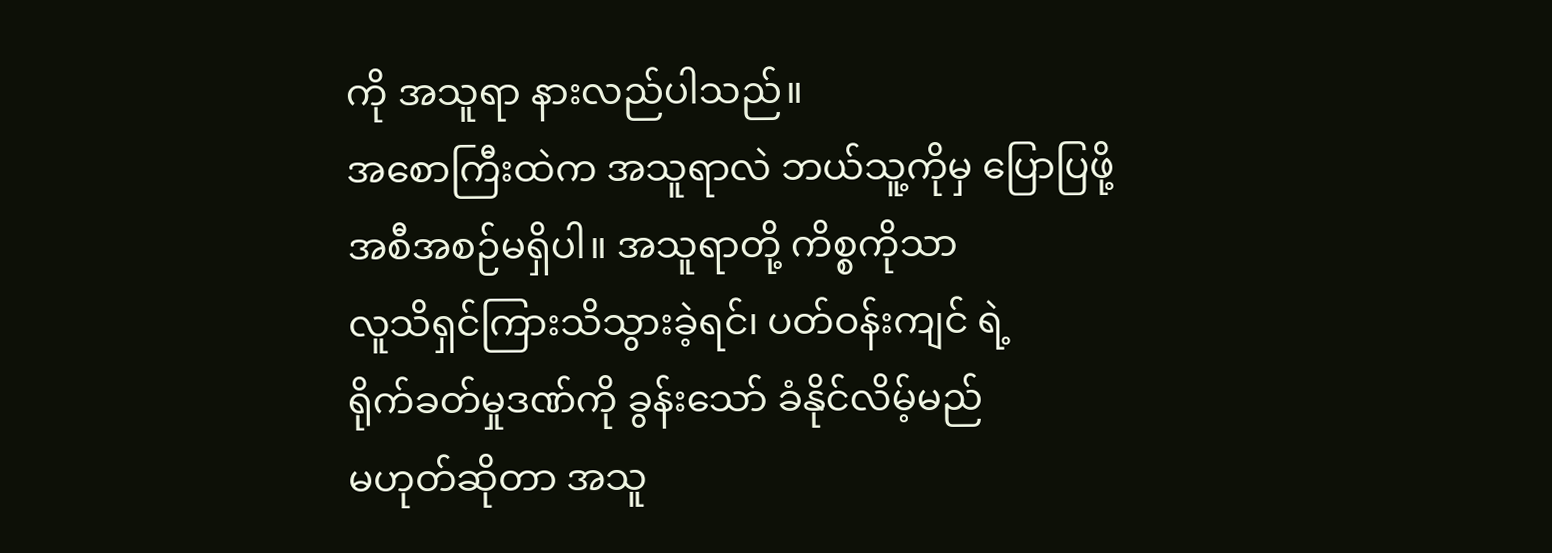ကို အသူရာ နားလည်ပါသည်။
အစောကြီးထဲက အသူရာလဲ ဘယ်သူ့ကိုမှ ပြောပြဖို့
အစီအစဉ်မရှိပါ။ အသူရာတို့ ကိစ္စကိုသာ
လူသိရှင်ကြားသိသွားခဲ့ရင်၊ ပတ်ဝန်းကျင် ရဲ့
ရိုက်ခတ်မှုဒဏ်ကို ခွန်းသော် ခံနိုင်လိမ့်မည်
မဟုတ်ဆိုတာ အသူ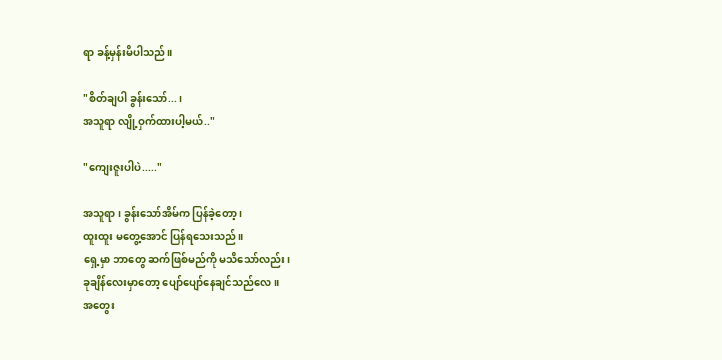ရာ ခန့်မှန်းမိပါသည်။

"စိတ်ချပါ ခွန်းသော်...၊
အသူရာ လျို့ဝှက်ထားပါ့မယ်.."

"ကျေးဇူးပါပဲ....."

အသူရာ ၊ ခွန်းသော်အိမ်က ပြန်ခဲ့တော့ ၊
ထူးထူး မတွေ့အောင် ပြန်ရသေးသည်။
ရှေ့မှာ ဘာတွေ ဆက်ဖြစ်မည်ကို မသိသော်လည်း၊
ခုချိန်လေးမှာတော့ ပျော်ပျော်နေချင်သည်လေ။
အတွေး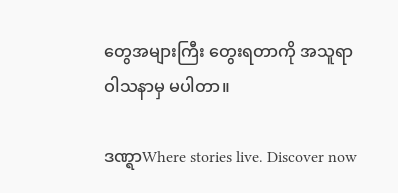တွေအများကြီး တွေးရတာကို အသူရာ
ဝါသနာမှ မပါတာ။

ဒဏ္ရာWhere stories live. Discover now